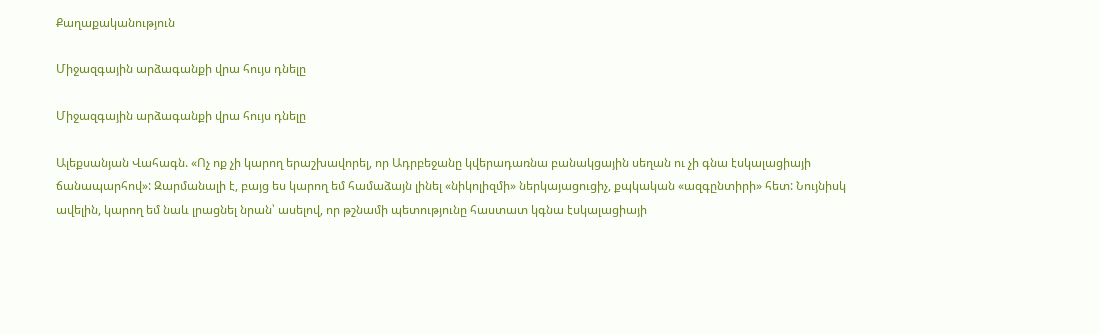Քաղաքականություն

Միջազգային արձագանքի վրա հույս դնելը

Միջազգային արձագանքի վրա հույս դնելը

Ալեքսանյան Վահագն. «Ոչ ոք չի կարող երաշխավորել, որ Ադրբեջանը կվերադառնա բանակցային սեղան ու չի գնա էսկալացիայի ճանապարհով»: Զարմանալի է, բայց ես կարող եմ համաձայն լինել «նիկոլիզմի» ներկայացուցիչ, քպկական «ազգընտիրի» հետ: Նույնիսկ ավելին, կարող եմ նաև լրացնել նրան՝ ասելով, որ թշնամի պետությունը հաստատ կգնա էսկալացիայի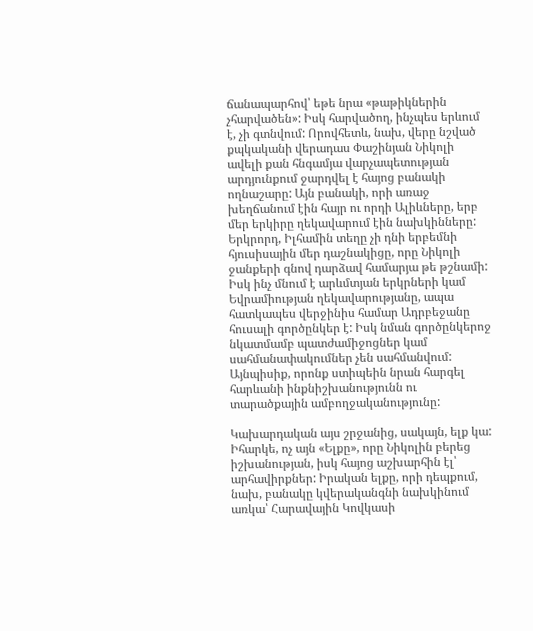ճանապարհով՝ եթե նրա «թաթիկներին չհարվածեն»: Իսկ հարվածող, ինչպես երևում է, չի գտնվում: Որովհետև, նախ, վերը նշված քպկականի վերադաս Փաշինյան Նիկոլի ավելի քան հնգամյա վարչապետության արդյունքում ջարդվել է հայոց բանակի ողնաշարը: Այն բանակի, որի առաջ խեղճանում էին հայր ու որդի Ալիևները, երբ մեր երկիրը ղեկավարում էին նախկինները: Երկրորդ, Իլհամին տեղը չի դնի երբեմնի հյուսիսային մեր դաշնակիցը, որը Նիկոլի ջանքերի գնով դարձավ համարյա թե թշնամի: Իսկ ինչ մնում է արևմտյան երկրների կամ Եվրամիության ղեկավարությանը, ապա հատկապես վերջինիս համար Ադրբեջանը հուսալի գործընկեր է: Իսկ նման գործընկերոջ նկատմամբ պատժամիջոցներ կամ սահմանափակումներ չեն սահմանվում: Այնպիսիք, որոնք ստիպեին նրան հարգել հարևանի ինքնիշխանությունն ու տարածքային ամբողջականությունը:

Կախարդական այս շրջանից, սակայն, ելք կա: Իհարկե, ոչ այն «Ելքը», որը Նիկոլին բերեց իշխանության, իսկ հայոց աշխարհին էլ՝ արհավիրքներ: Իրական ելքը, որի դեպքում, նախ, բանակը կվերականգնի նախկինում առկա՝ Հարավային Կովկասի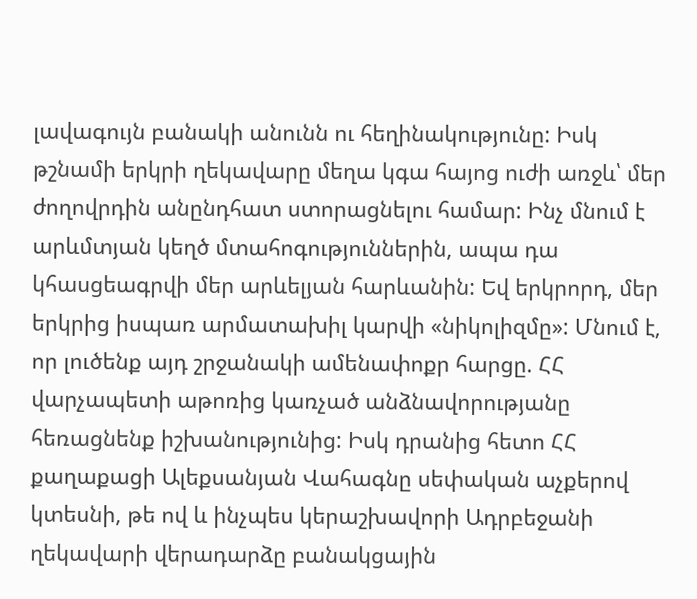լավագույն բանակի անունն ու հեղինակությունը: Իսկ թշնամի երկրի ղեկավարը մեղա կգա հայոց ուժի առջև՝ մեր ժողովրդին անընդհատ ստորացնելու համար: Ինչ մնում է արևմտյան կեղծ մտահոգություններին, ապա դա կհասցեագրվի մեր արևելյան հարևանին: Եվ երկրորդ, մեր երկրից իսպառ արմատախիլ կարվի «նիկոլիզմը»: Մնում է, որ լուծենք այդ շրջանակի ամենափոքր հարցը. ՀՀ վարչապետի աթոռից կառչած անձնավորությանը հեռացնենք իշխանությունից: Իսկ դրանից հետո ՀՀ քաղաքացի Ալեքսանյան Վահագնը սեփական աչքերով կտեսնի, թե ով և ինչպես կերաշխավորի Ադրբեջանի ղեկավարի վերադարձը բանակցային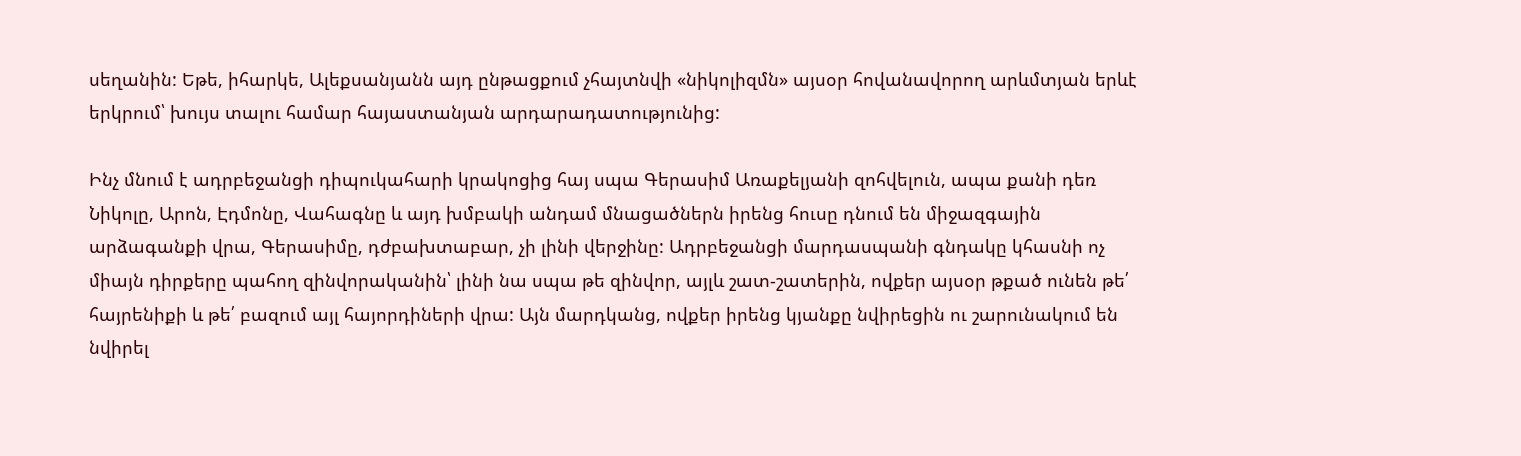սեղանին: Եթե, իհարկե, Ալեքսանյանն այդ ընթացքում չհայտնվի «նիկոլիզմն» այսօր հովանավորող արևմտյան երևէ երկրում՝ խույս տալու համար հայաստանյան արդարադատությունից:

Ինչ մնում է ադրբեջանցի դիպուկահարի կրակոցից հայ սպա Գերասիմ Առաքելյանի զոհվելուն, ապա քանի դեռ Նիկոլը, Արոն, Էդմոնը, Վահագնը և այդ խմբակի անդամ մնացածներն իրենց հուսը դնում են միջազգային արձագանքի վրա, Գերասիմը, դժբախտաբար, չի լինի վերջինը: Ադրբեջանցի մարդասպանի գնդակը կհասնի ոչ միայն դիրքերը պահող զինվորականին՝ լինի նա սպա թե զինվոր, այլև շատ-շատերին, ովքեր այսօր թքած ունեն թե՛ հայրենիքի և թե՛ բազում այլ հայորդիների վրա: Այն մարդկանց, ովքեր իրենց կյանքը նվիրեցին ու շարունակում են նվիրել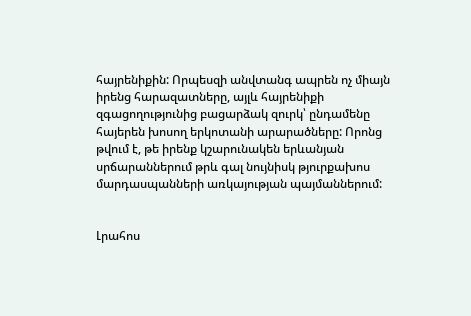հայրենիքին: Որպեսզի անվտանգ ապրեն ոչ միայն իրենց հարազատները, այլև հայրենիքի զգացողությունից բացարձակ զուրկ՝ ընդամենը հայերեն խոսող երկոտանի արարածները: Որոնց թվում է, թե իրենք կշարունակեն երևանյան սրճարաններում թրև գալ նույնիսկ թյուրքախոս մարդասպանների առկայության պայմաններում:


Լրահոս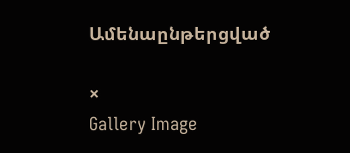Ամենաընթերցված

×
Gallery Image